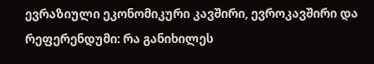ევრაზიული ეკონომიკური კავშირი, ევროკავშირი და რეფერენდუმი: რა განიხილეს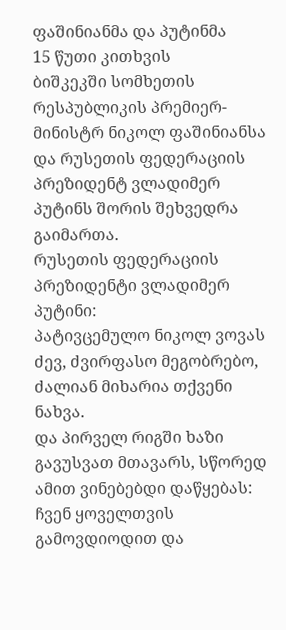ფაშინიანმა და პუტინმა
15 წუთი კითხვის
ბიშკეკში სომხეთის რესპუბლიკის პრემიერ-მინისტრ ნიკოლ ფაშინიანსა და რუსეთის ფედერაციის პრეზიდენტ ვლადიმერ პუტინს შორის შეხვედრა გაიმართა.
რუსეთის ფედერაციის პრეზიდენტი ვლადიმერ პუტინი:
პატივცემულო ნიკოლ ვოვას ძევ, ძვირფასო მეგობრებო, ძალიან მიხარია თქვენი ნახვა.
და პირველ რიგში ხაზი გავუსვათ მთავარს, სწორედ ამით ვინებებდი დაწყებას: ჩვენ ყოველთვის გამოვდიოდით და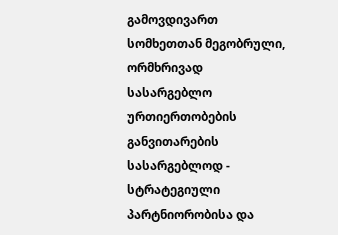გამოვდივართ სომხეთთან მეგობრული, ორმხრივად სასარგებლო ურთიერთობების განვითარების სასარგებლოდ - სტრატეგიული პარტნიორობისა და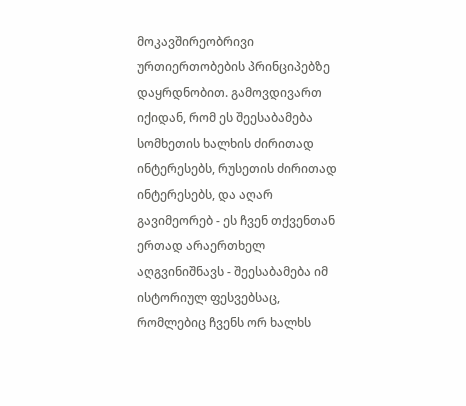მოკავშირეობრივი ურთიერთობების პრინციპებზე დაყრდნობით. გამოვდივართ იქიდან, რომ ეს შეესაბამება სომხეთის ხალხის ძირითად ინტერესებს, რუსეთის ძირითად ინტერესებს, და აღარ გავიმეორებ - ეს ჩვენ თქვენთან ერთად არაერთხელ აღგვინიშნავს - შეესაბამება იმ ისტორიულ ფესვებსაც, რომლებიც ჩვენს ორ ხალხს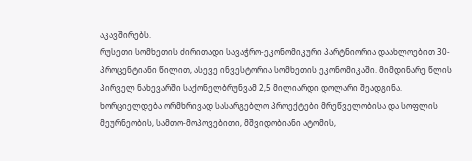აკავშირებს.
რუსეთი სომხეთის ძირითადი სავაჭრო-ეკონომიკური პარტნიორია დაახლოებით 30-პროცენტიანი წილით, ასევე ინვესტორია სომხეთის ეკონომიკაში. მიმდინარე წლის პირველ ნახევარში საქონელბრუნვამ 2,5 მილიარდი დოლარი შეადგინა.
ხორციელდება ორმხრივად სასარგებლო პროექტები მრეწველობისა და სოფლის მეურნეობის, სამთო-მოპოვებითი, მშვიდობიანი ატომის,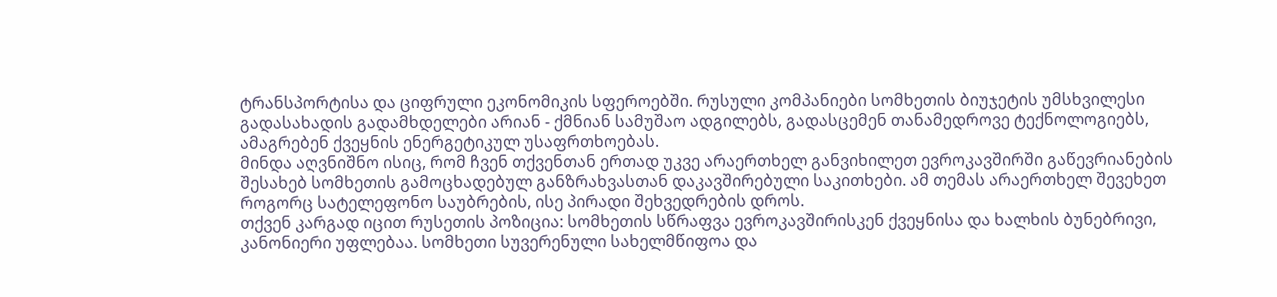ტრანსპორტისა და ციფრული ეკონომიკის სფეროებში. რუსული კომპანიები სომხეთის ბიუჯეტის უმსხვილესი გადასახადის გადამხდელები არიან - ქმნიან სამუშაო ადგილებს, გადასცემენ თანამედროვე ტექნოლოგიებს, ამაგრებენ ქვეყნის ენერგეტიკულ უსაფრთხოებას.
მინდა აღვნიშნო ისიც, რომ ჩვენ თქვენთან ერთად უკვე არაერთხელ განვიხილეთ ევროკავშირში გაწევრიანების შესახებ სომხეთის გამოცხადებულ განზრახვასთან დაკავშირებული საკითხები. ამ თემას არაერთხელ შევეხეთ როგორც სატელეფონო საუბრების, ისე პირადი შეხვედრების დროს.
თქვენ კარგად იცით რუსეთის პოზიცია: სომხეთის სწრაფვა ევროკავშირისკენ ქვეყნისა და ხალხის ბუნებრივი, კანონიერი უფლებაა. სომხეთი სუვერენული სახელმწიფოა და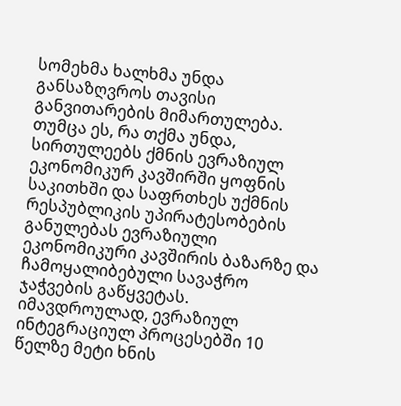სომეხმა ხალხმა უნდა განსაზღვროს თავისი განვითარების მიმართულება. თუმცა ეს, რა თქმა უნდა, სირთულეებს ქმნის ევრაზიულ ეკონომიკურ კავშირში ყოფნის საკითხში და საფრთხეს უქმნის რესპუბლიკის უპირატესობების განულებას ევრაზიული ეკონომიკური კავშირის ბაზარზე და ჩამოყალიბებული სავაჭრო ჯაჭვების გაწყვეტას.
იმავდროულად, ევრაზიულ ინტეგრაციულ პროცესებში 10 წელზე მეტი ხნის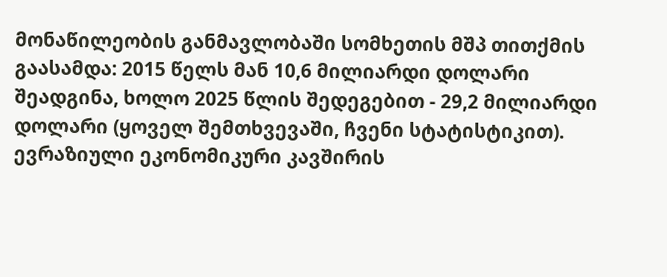მონაწილეობის განმავლობაში სომხეთის მშპ თითქმის გაასამდა: 2015 წელს მან 10,6 მილიარდი დოლარი შეადგინა, ხოლო 2025 წლის შედეგებით - 29,2 მილიარდი დოლარი (ყოველ შემთხვევაში, ჩვენი სტატისტიკით). ევრაზიული ეკონომიკური კავშირის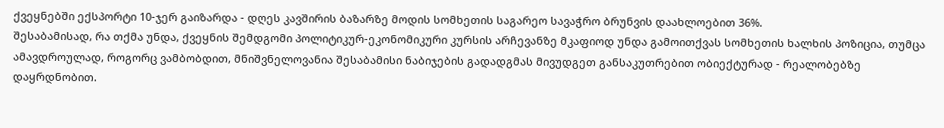ქვეყნებში ექსპორტი 10-ჯერ გაიზარდა - დღეს კავშირის ბაზარზე მოდის სომხეთის საგარეო სავაჭრო ბრუნვის დაახლოებით 36%.
შესაბამისად, რა თქმა უნდა, ქვეყნის შემდგომი პოლიტიკურ-ეკონომიკური კურსის არჩევანზე მკაფიოდ უნდა გამოითქვას სომხეთის ხალხის პოზიცია, თუმცა ამავდროულად, როგორც ვამბობდით, მნიშვნელოვანია შესაბამისი ნაბიჯების გადადგმას მივუდგეთ განსაკუთრებით ობიექტურად - რეალობებზე დაყრდნობით.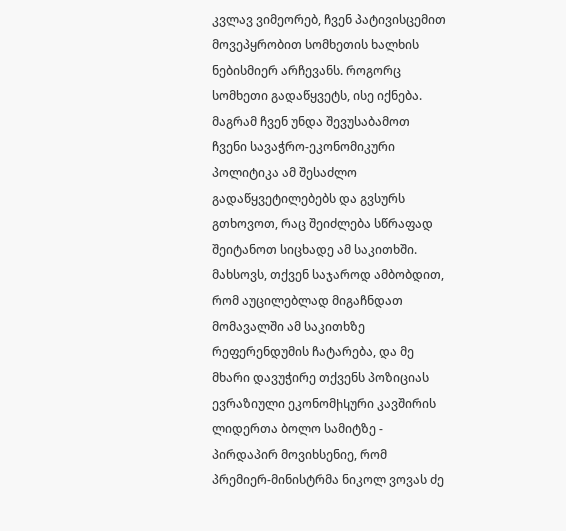კვლავ ვიმეორებ, ჩვენ პატივისცემით მოვეპყრობით სომხეთის ხალხის ნებისმიერ არჩევანს. როგორც სომხეთი გადაწყვეტს, ისე იქნება. მაგრამ ჩვენ უნდა შევუსაბამოთ ჩვენი სავაჭრო-ეკონომიკური პოლიტიკა ამ შესაძლო გადაწყვეტილებებს და გვსურს გთხოვოთ, რაც შეიძლება სწრაფად შეიტანოთ სიცხადე ამ საკითხში.
მახსოვს, თქვენ საჯაროდ ამბობდით, რომ აუცილებლად მიგაჩნდათ მომავალში ამ საკითხზე რეფერენდუმის ჩატარება, და მე მხარი დავუჭირე თქვენს პოზიციას ევრაზიული ეკონომիկური კავშირის ლიდერთა ბოლო სამიტზე - პირდაპირ მოვიხსენიე, რომ პრემიერ-მინისტრმა ნიკოლ ვოვას ძე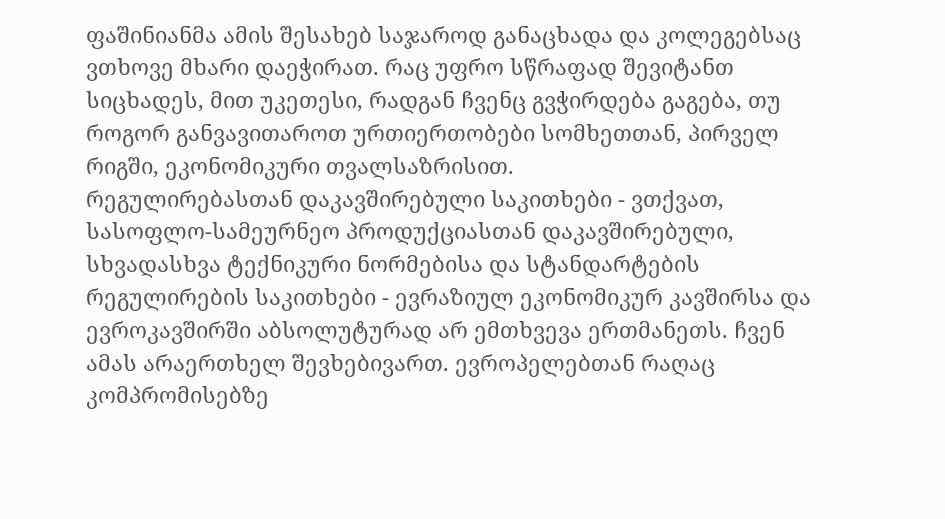ფაშინიანმა ამის შესახებ საჯაროდ განაცხადა და კოლეგებსაც ვთხოვე მხარი დაეჭირათ. რაც უფრო სწრაფად შევიტანთ სიცხადეს, მით უკეთესი, რადგან ჩვენც გვჭირდება გაგება, თუ როგორ განვავითაროთ ურთიერთობები სომხეთთან, პირველ რიგში, ეკონომიკური თვალსაზრისით.
რეგულირებასთან დაკავშირებული საკითხები - ვთქვათ, სასოფლო-სამეურნეო პროდუქციასთან დაკავშირებული, სხვადასხვა ტექნიკური ნორმებისა და სტანდარტების რეგულირების საკითხები - ევრაზიულ ეკონომიკურ კავშირსა და ევროკავშირში აბსოლუტურად არ ემთხვევა ერთმანეთს. ჩვენ ამას არაერთხელ შევხებივართ. ევროპელებთან რაღაც კომპრომისებზე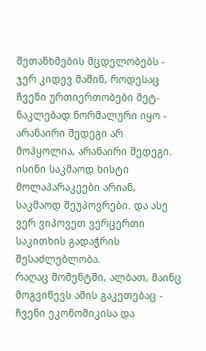შეთანხმების მცდელობებს - ჯერ კიდევ მაშინ, როდესაც ჩვენი ურთიერთობები მეტ-ნაკლებად ნორმალური იყო - არანაირი შედეგი არ მოჰყოლია, არანაირი შედეგი. ისინი საკმაოდ ხისტი მოლაპარაკეები არიან, საკმაოდ შეუპოვრები. და ასე ვერ ვიპოვეთ ვერცერთი საკითხის გადაჭრის შესაძლებლობა.
რაღაც მომენტში, ალბათ, მაინც მოგვიწევს ამის გაკეთებაც - ჩვენი ეკონომიკისა და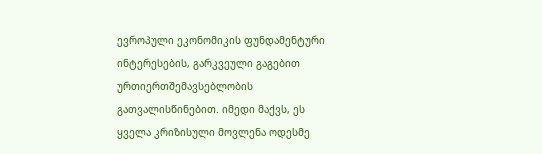ევროპული ეკონომიკის ფუნდამენტური ინტერესების, გარკვეული გაგებით ურთიერთშემავსებლობის გათვალისწინებით. იმედი მაქვს, ეს ყველა კრიზისული მოვლენა ოდესმე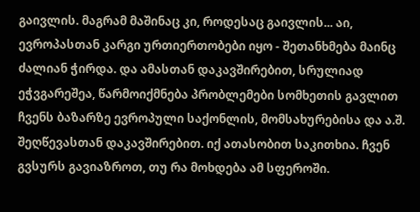გაივლის. მაგრამ მაშინაც კი, როდესაც გაივლის... აი, ევროპასთან კარგი ურთიერთობები იყო - შეთანხმება მაინც ძალიან ჭირდა. და ამასთან დაკავშირებით, სრულიად ეჭვგარეშეა, წარმოიქმნება პრობლემები სომხეთის გავლით ჩვენს ბაზარზე ევროპული საქონლის, მომსახურებისა და ა.შ. შეღწევასთან დაკავშირებით. იქ ათასობით საკითხია. ჩვენ გვსურს გავიაზროთ, თუ რა მოხდება ამ სფეროში.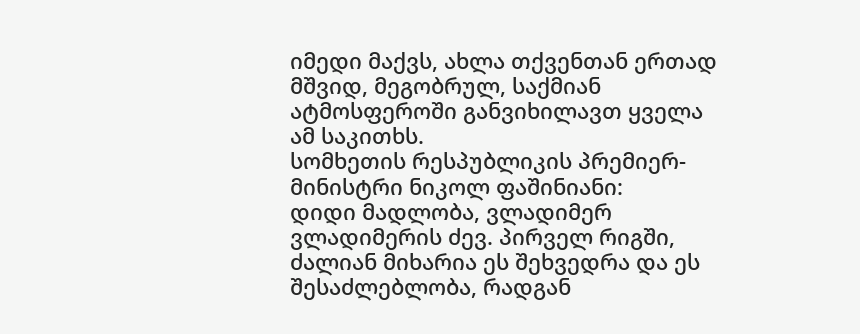იმედი მაქვს, ახლა თქვენთან ერთად მშვიდ, მეგობრულ, საქმიან ატმოსფეროში განვიხილავთ ყველა ამ საკითხს.
სომხეთის რესპუბლიკის პრემიერ-მინისტრი ნიკოლ ფაშინიანი:
დიდი მადლობა, ვლადიმერ ვლადიმერის ძევ. პირველ რიგში, ძალიან მიხარია ეს შეხვედრა და ეს შესაძლებლობა, რადგან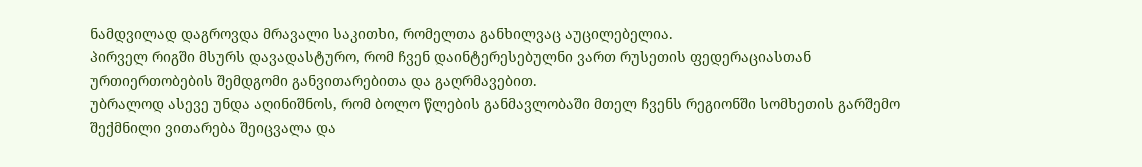ნამდვილად დაგროვდა მრავალი საკითხი, რომელთა განხილვაც აუცილებელია.
პირველ რიგში მსურს დავადასტურო, რომ ჩვენ დაინტერესებულნი ვართ რუსეთის ფედერაციასთან ურთიერთობების შემდგომი განვითარებითა და გაღრმავებით.
უბრალოდ ასევე უნდა აღინიშნოს, რომ ბოლო წლების განმავლობაში მთელ ჩვენს რეგიონში სომხეთის გარშემო შექმნილი ვითარება შეიცვალა და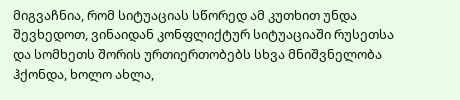მიგვაჩნია, რომ სიტუაციას სწორედ ამ კუთხით უნდა შევხედოთ, ვინაიდან კონფლიქტურ სიტუაციაში რუსეთსა და სომხეთს შორის ურთიერთობებს სხვა მნიშვნელობა ჰქონდა, ხოლო ახლა,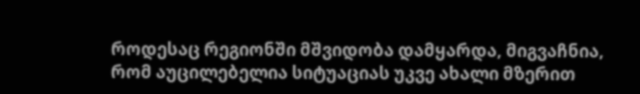როდესაც რეგიონში მშვიდობა დამყარდა, მიგვაჩნია, რომ აუცილებელია სიტუაციას უკვე ახალი მზერით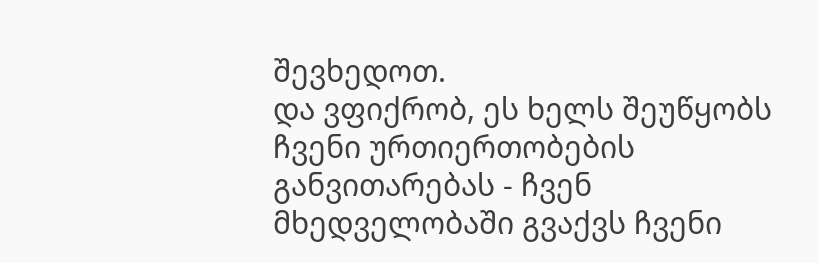შევხედოთ.
და ვფიქრობ, ეს ხელს შეუწყობს ჩვენი ურთიერთობების განვითარებას - ჩვენ მხედველობაში გვაქვს ჩვენი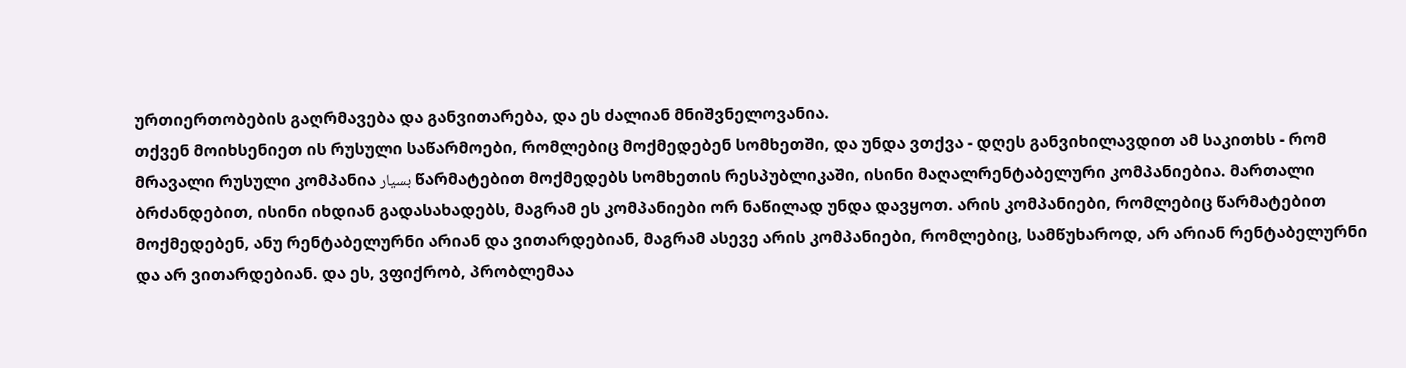ურთიერთობების გაღრმავება და განვითარება, და ეს ძალიან მნიშვნელოვანია.
თქვენ მოიხსენიეთ ის რუსული საწარმოები, რომლებიც მოქმედებენ სომხეთში, და უნდა ვთქვა - დღეს განვიხილავდით ამ საკითხს - რომ მრავალი რუსული კომპანია بسیار წარმატებით მოქმედებს სომხეთის რესპუბლიკაში, ისინი მაღალრენტაბელური კომპანიებია. მართალი ბრძანდებით, ისინი იხდიან გადასახადებს, მაგრამ ეს კომპანიები ორ ნაწილად უნდა დავყოთ. არის კომპანიები, რომლებიც წარმატებით მოქმედებენ, ანუ რენტაბელურნი არიან და ვითარდებიან, მაგრამ ასევე არის კომპანიები, რომლებიც, სამწუხაროდ, არ არიან რენტაბელურნი და არ ვითარდებიან. და ეს, ვფიქრობ, პრობლემაა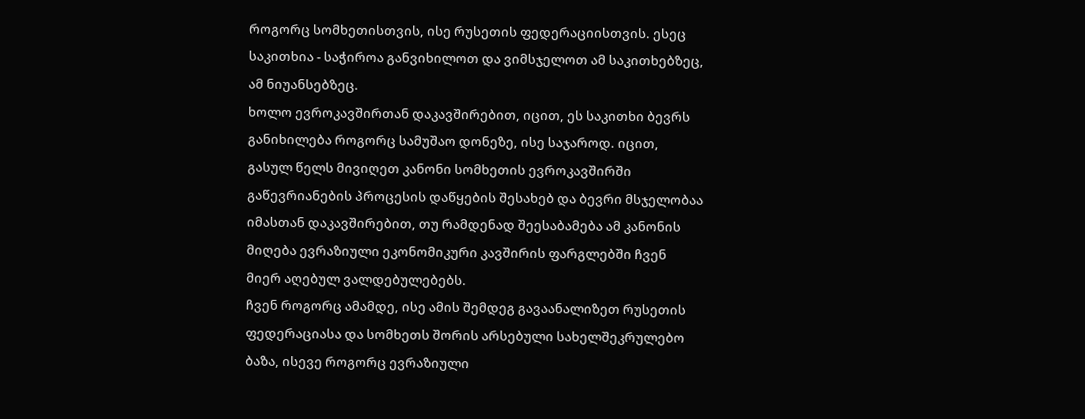როგორც სომხეთისთვის, ისე რუსეთის ფედერაციისთვის. ესეც საკითხია - საჭიროა განვიხილოთ და ვიმსჯელოთ ამ საკითხებზეც, ამ ნიუანსებზეც.
ხოლო ევროკავშირთან დაკავშირებით, იცით, ეს საკითხი ბევრს განიხილება როგორც სამუშაო დონეზე, ისე საჯაროდ. იცით, გასულ წელს მივიღეთ კანონი სომხეთის ევროკავშირში გაწევრიანების პროცესის დაწყების შესახებ და ბევრი მსჯელობაა იმასთან დაკავშირებით, თუ რამდენად შეესაბამება ამ კანონის მიღება ევრაზიული ეკონომიკური კავშირის ფარგლებში ჩვენ მიერ აღებულ ვალდებულებებს.
ჩვენ როგორც ამამდე, ისე ამის შემდეგ გავაანალიზეთ რუსეთის ფედერაციასა და სომხეთს შორის არსებული სახელშეკრულებო ბაზა, ისევე როგორც ევრაზიული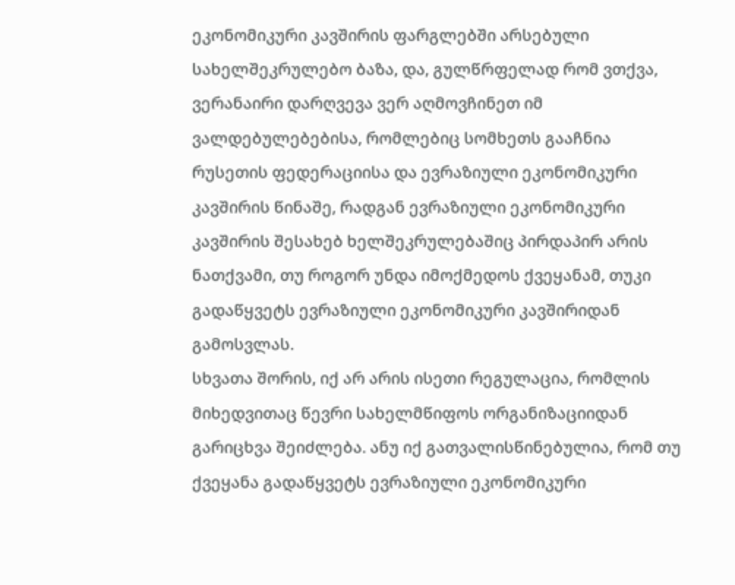ეკონომიკური კავშირის ფარგლებში არსებული სახელშეკრულებო ბაზა, და, გულწრფელად რომ ვთქვა, ვერანაირი დარღვევა ვერ აღმოვჩინეთ იმ ვალდებულებებისა, რომლებიც სომხეთს გააჩნია რუსეთის ფედერაციისა და ევრაზიული ეკონომიკური კავშირის წინაშე, რადგან ევრაზიული ეკონომიკური კავშირის შესახებ ხელშეკრულებაშიც პირდაპირ არის ნათქვამი, თუ როგორ უნდა იმოქმედოს ქვეყანამ, თუკი გადაწყვეტს ევრაზიული ეკონომიკური კავშირიდან გამოსვლას.
სხვათა შორის, იქ არ არის ისეთი რეგულაცია, რომლის მიხედვითაც წევრი სახელმწიფოს ორგანიზაციიდან გარიცხვა შეიძლება. ანუ იქ გათვალისწინებულია, რომ თუ ქვეყანა გადაწყვეტს ევრაზიული ეკონომიკური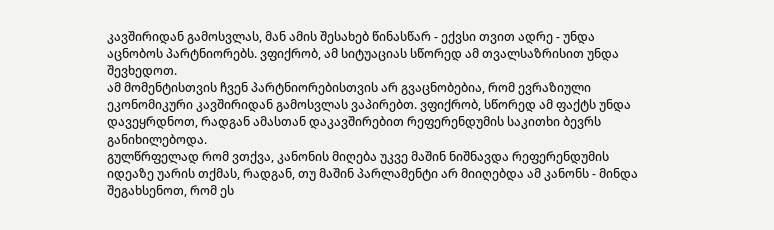კავშირიდან გამოსვლას, მან ამის შესახებ წინასწარ - ექვსი თვით ადრე - უნდა აცნობოს პარტნიორებს. ვფიქრობ, ამ სიტუაციას სწორედ ამ თვალსაზრისით უნდა შევხედოთ.
ამ მომენტისთვის ჩვენ პარტნიორებისთვის არ გვაცნობებია, რომ ევრაზიული ეკონომიკური კავშირიდან გამოსვლას ვაპირებთ. ვფიქრობ, სწორედ ამ ფაქტს უნდა დავეყრდნოთ, რადგან ამასთან დაკავშირებით რეფერენდუმის საკითხი ბევრს განიხილებოდა.
გულწრფელად რომ ვთქვა, კანონის მიღება უკვე მაშინ ნიშნავდა რეფერენდუმის იდეაზე უარის თქმას, რადგან, თუ მაშინ პარლამენტი არ მიიღებდა ამ კანონს - მინდა შეგახსენოთ, რომ ეს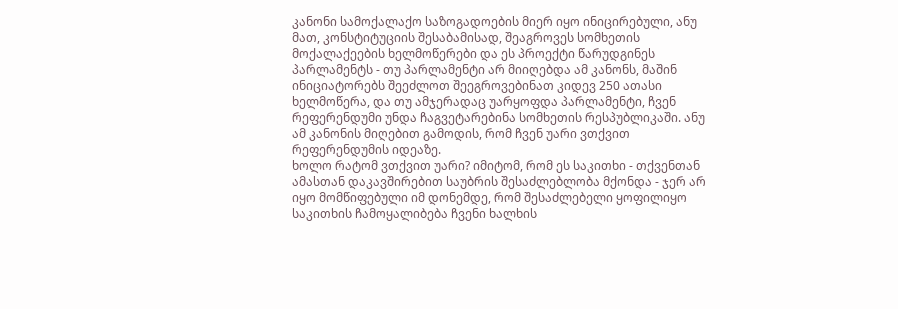კანონი სამოქალაქო საზოგადოების მიერ იყო ინიცირებული, ანუ მათ, კონსტიტუციის შესაბამისად, შეაგროვეს სომხეთის მოქალაქეების ხელმოწერები და ეს პროექტი წარუდგინეს პარლამენტს - თუ პარლამენტი არ მიიღებდა ამ კანონს, მაშინ ინიციატორებს შეეძლოთ შეეგროვებინათ კიდევ 250 ათასი ხელმოწერა, და თუ ამჯერადაც უარყოფდა პარლამენტი, ჩვენ რეფერენდუმი უნდა ჩაგვეტარებინა სომხეთის რესპუბლიკაში. ანუ ამ კანონის მიღებით გამოდის, რომ ჩვენ უარი ვთქვით რეფერენდუმის იდეაზე.
ხოლო რატომ ვთქვით უარი? იმიტომ, რომ ეს საკითხი - თქვენთან ამასთან დაკავშირებით საუბრის შესაძლებლობა მქონდა - ჯერ არ იყო მომწიფებული იმ დონემდე, რომ შესაძლებელი ყოფილიყო საკითხის ჩამოყალიბება ჩვენი ხალხის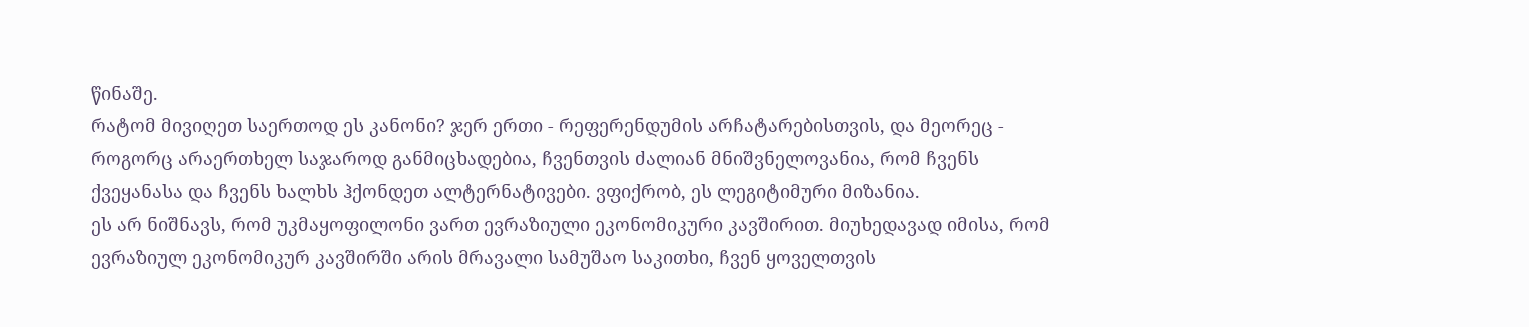წინაშე.
რატომ მივიღეთ საერთოდ ეს კანონი? ჯერ ერთი - რეფერენდუმის არჩატარებისთვის, და მეორეც - როგორც არაერთხელ საჯაროდ განმიცხადებია, ჩვენთვის ძალიან მნიშვნელოვანია, რომ ჩვენს ქვეყანასა და ჩვენს ხალხს ჰქონდეთ ალტერნატივები. ვფიქრობ, ეს ლეგიტიმური მიზანია.
ეს არ ნიშნავს, რომ უკმაყოფილონი ვართ ევრაზიული ეკონომიკური კავშირით. მიუხედავად იმისა, რომ ევრაზიულ ეკონომიკურ კავშირში არის მრავალი სამუშაო საკითხი, ჩვენ ყოველთვის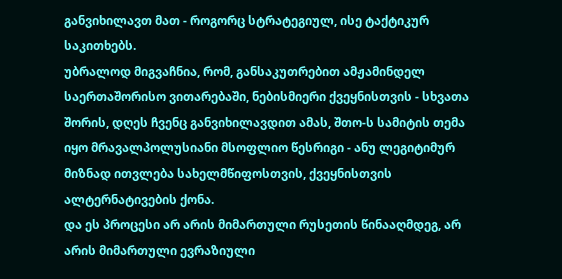განვიხილავთ მათ - როგორც სტრატეგიულ, ისე ტაქტიკურ საკითხებს.
უბრალოდ მიგვაჩნია, რომ, განსაკუთრებით ამჟამინდელ საერთაშორისო ვითარებაში, ნებისმიერი ქვეყნისთვის - სხვათა შორის, დღეს ჩვენც განვიხილავდით ამას, შთო-ს სამიტის თემა იყო მრავალპოლუსიანი მსოფლიო წესრიგი - ანუ ლეგიტიმურ მიზნად ითვლება სახელმწიფოსთვის, ქვეყნისთვის ალტერნატივების ქონა.
და ეს პროცესი არ არის მიმართული რუსეთის წინააღმდეგ, არ არის მიმართული ევრაზიული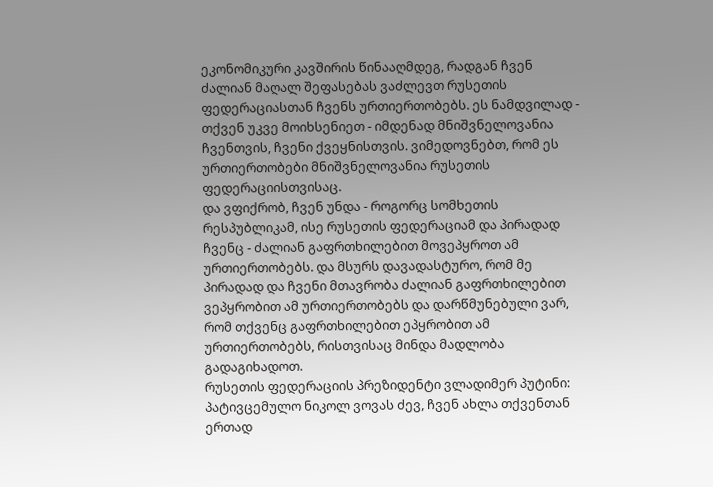ეკონომიკური კავშირის წინააღმდეგ, რადგან ჩვენ ძალიან მაღალ შეფასებას ვაძლევთ რუსეთის ფედერაციასთან ჩვენს ურთიერთობებს. ეს ნამდვილად - თქვენ უკვე მოიხსენიეთ - იმდენად მნიშვნელოვანია ჩვენთვის, ჩვენი ქვეყნისთვის. ვიმედოვნებთ, რომ ეს ურთიერთობები მნიშვნელოვანია რუსეთის ფედერაციისთვისაც.
და ვფიქრობ, ჩვენ უნდა - როგორც სომხეთის რესპუბლიკამ, ისე რუსეთის ფედერაციამ და პირადად ჩვენც - ძალიან გაფრთხილებით მოვეპყროთ ამ ურთიერთობებს. და მსურს დავადასტურო, რომ მე პირადად და ჩვენი მთავრობა ძალიან გაფრთხილებით ვეპყრობით ამ ურთიერთობებს და დარწმუნებული ვარ, რომ თქვენც გაფრთხილებით ეპყრობით ამ ურთიერთობებს, რისთვისაც მინდა მადლობა გადაგიხადოთ.
რუსეთის ფედერაციის პრეზიდენტი ვლადიმერ პუტინი:
პატივცემულო ნიკოლ ვოვას ძევ, ჩვენ ახლა თქვენთან ერთად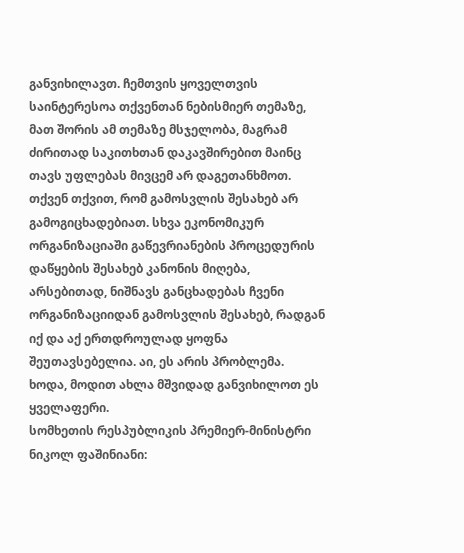განვიხილავთ. ჩემთვის ყოველთვის საინტერესოა თქვენთან ნებისმიერ თემაზე, მათ შორის ამ თემაზე მსჯელობა, მაგრამ ძირითად საკითხთან დაკავშირებით მაინც თავს უფლებას მივცემ არ დაგეთანხმოთ.
თქვენ თქვით, რომ გამოსვლის შესახებ არ გამოგიცხადებიათ. სხვა ეკონომიკურ ორგანიზაციაში გაწევრიანების პროცედურის დაწყების შესახებ კანონის მიღება, არსებითად, ნიშნავს განცხადებას ჩვენი ორგანიზაციიდან გამოსვლის შესახებ, რადგან იქ და აქ ერთდროულად ყოფნა შეუთავსებელია. აი, ეს არის პრობლემა.
ხოდა, მოდით ახლა მშვიდად განვიხილოთ ეს ყველაფერი.
სომხეთის რესპუბლიკის პრემიერ-მინისტრი ნიკოლ ფაშინიანი: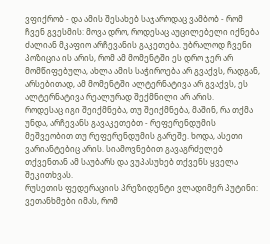ვფიქრობ - და ამის შესახებ საჯაროდაც ვამბობ - რომ ჩვენ გვესმის: მოვა დრო, როდესაც აუცილებელი იქნება ძალიან მკაფიო არჩევანის გაკეთება. უბრალოდ ჩვენი პოზიცია ის არის, რომ ამ მომენტში ეს დრო ჯერ არ მომწიფებულა, ახლა ამის საჭიროება არ გვაქვს, რადგან, არსებითად, ამ მომენტში ალტერნატივა არ გვაქვს, ეს ალტერნატივა რეალურად შექმნილი არ არის.
როდესაც იგი შეიქმნება, თუ შეიქმნება, მაშინ, რა თქმა უნდა, არჩევანს გავაკეთებთ - რეფერენდუმის მეშვეობით თუ რეფერენდუმის გარეშე. ხოდა, ასეთი ვარიანტებიც არის. სიამოვნებით გავაგრძელებ თქვენთან ამ საუბარს და ვუპასუხებ თქვენს ყველა შეკითხვას.
რუსეთის ფედერაციის პრეზიდენტი ვლადიმერ პუტინი:
ვეთანხმები იმას, რომ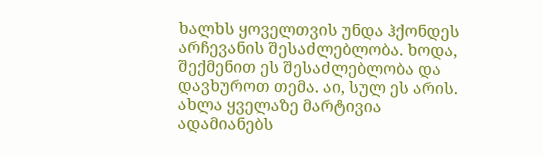ხალხს ყოველთვის უნდა ჰქონდეს არჩევანის შესაძლებლობა. ხოდა, შექმენით ეს შესაძლებლობა და დავხუროთ თემა. აი, სულ ეს არის. ახლა ყველაზე მარტივია ადამიანებს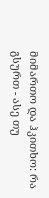მიმართო და ჰკითხო: რა გსურთ - ასე თუ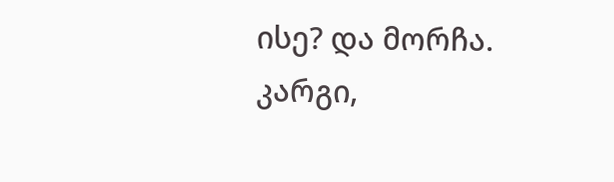ისე? და მორჩა.
კარგი,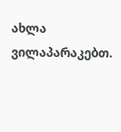ახლა ვილაპარაკებთ.